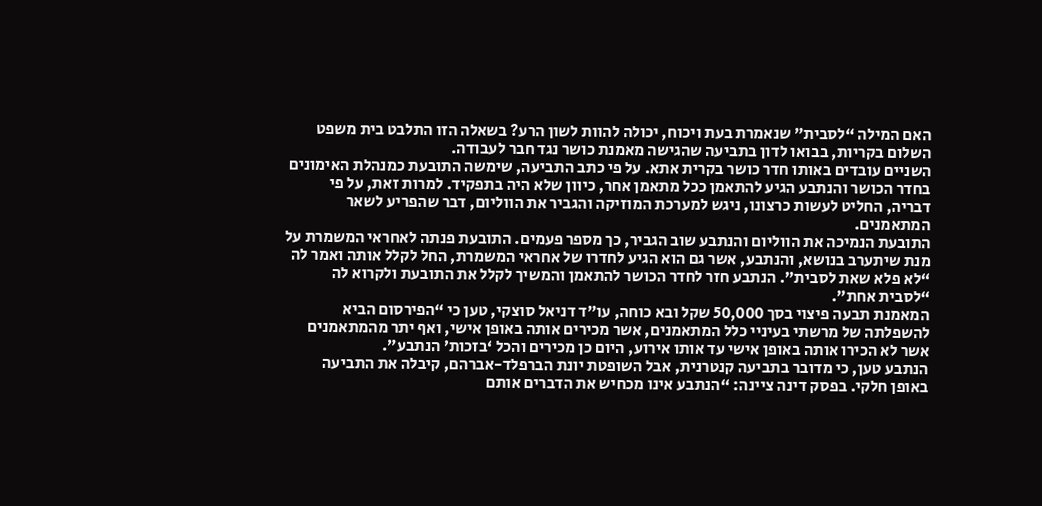האם המילה “לסבית” שנאמרת בעת ויכוח, יכולה להוות לשון הרע? בשאלה הזו התלבט בית משפט השלום בקריות, בבואו לדון בתביעה שהגישה מאמנת כושר נגד חבר לעבודה.
השניים עובדים באותו חדר כושר בקרית אתא. על פי כתב התביעה, שימשה התובעת כמנהלת האימונים בחדר הכושר והנתבע הגיע להתאמן ככל מתאמן אחר, כיוון שלא היה בתפקיד. למרות זאת, על פי דבריה, החליט לעשות כרצונו, ניגש למערכת המוזיקה והגביר את הווליום, דבר שהפריע לשאר המתאמנים.
התובעת הנמיכה את הווליום והנתבע שוב הגביר, כך מספר פעמים. התובעת פנתה לאחראי המשמרת על מנת שיתערב בנושא, והנתבע, אשר גם הוא הגיע לחדרו של אחראי המשמרת, החל לקלל אותה ואמר לה “לא פלא שאת לסבית”. הנתבע חזר לחדר הכושר להתאמן והמשיך לקלל את התובעת ולקרוא לה “לסבית אחת”.
המאמנת תבעה פיצוי בסך 50,000 שקל ובא כוחה, עו”ד דניאל סוצקי, טען כי “הפירסום הביא להשפלתה של מרשתי בעיניי כלל המתאמנים, אשר מכירים אותה באופן אישי, ואף יתר מהמתאמנים אשר לא הכירו אותה באופן אישי עד אותו אירוע, היום כן מכירים והכל ‘בזכות’ הנתבע”.
הנתבע טען, כי מדובר בתביעה קנטרנית, אבל השופטת יונת הברפלד-אברהם, קיבלה את התביעה באופן חלקי. בפסק דינה ציינה: “הנתבע אינו מכחיש את הדברים אותם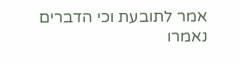אמר לתובעת וכי הדברים נאמרו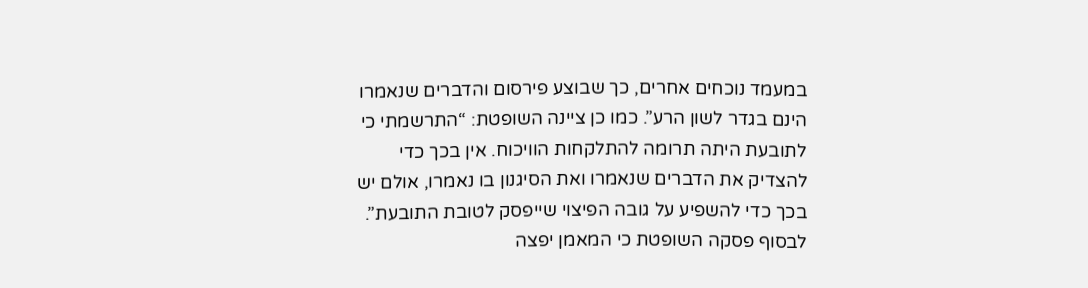במעמד נוכחים אחרים, כך שבוצע פירסום והדברים שנאמרו הינם בגדר לשון הרע”. כמו כן ציינה השופטת: “התרשמתי כי לתובעת היתה תרומה להתלקחות הוויכוח. אין בכך כדי להצדיק את הדברים שנאמרו ואת הסיגנון בו נאמרו, אולם יש בכך כדי להשפיע על גובה הפיצוי שייפסק לטובת התובעת”. לבסוף פסקה השופטת כי המאמן יפצה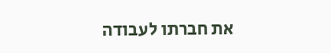את חברתו לעבודה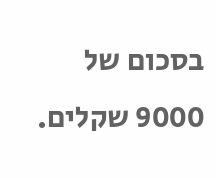בסכום של 9000 שקלים.